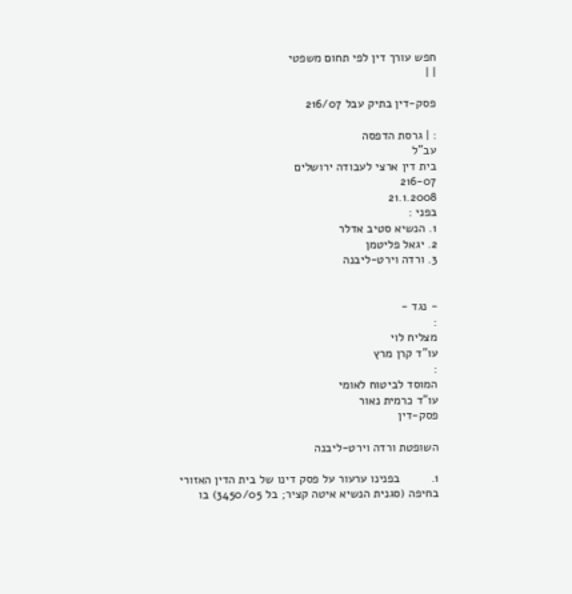חפש עורך דין לפי תחום משפטי
| |

פסק-דין בתיק עבל 216/07

: | גרסת הדפסה
עב"ל
בית דין ארצי לעבודה ירושלים
216-07
21.1.2008
בפני :
1. הנשיא סטיב אדלר
2. יגאל פליטמן
3. ורדה וירט-ליבנה


- נגד -
:
מצליח לוי
עו"ד קרן מרץ
:
המוסד לביטוח לאומי
עו"ד כרמית נאור
פסק-דין

השופטת ורדה וירט-ליבנה

1.         בפנינו ערעור על פסק דינו של בית הדין האזורי בחיפה (סגנית הנשיא איטה קציר; בל 3450/05) בו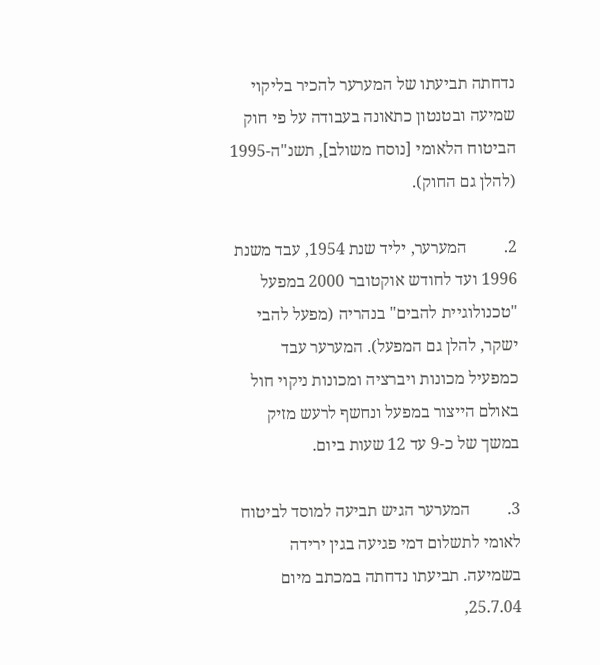נדחתה תביעתו של המערער להכיר בליקוי שמיעה ובטנטון כתאונה בעבודה על פי חוק הביטוח הלאומי [נוסח משולב], תשנ"ה-1995 (להלן גם החוק).

2.         המערער, יליד שנת 1954, עבד משנת 1996 ועד לחודש אוקטובר 2000 במפעל "טכנולוגיית להבים" בנהריה (מפעל להבי ישקר, להלן גם המפעל). המערער עבד כמפעיל מכונות ויברציה ומכונות ניקוי חול באולם הייצור במפעל ונחשף לרעש מזיק במשך של כ-9 עד 12 שעות ביום.

3.         המערער הגיש תביעה למוסד לביטוח לאומי לתשלום דמי פגיעה בגין ירידה בשמיעה. תביעתו נדחתה במכתב מיום 25.7.04,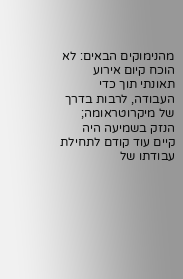מהנימוקים הבאים: לא הוכח קיום אירוע תאונתי תוך כדי העבודה, לרבות בדרך של מיקרוטראומה; הנזק בשמיעה היה קיים עוד קודם לתחילת עבודתו של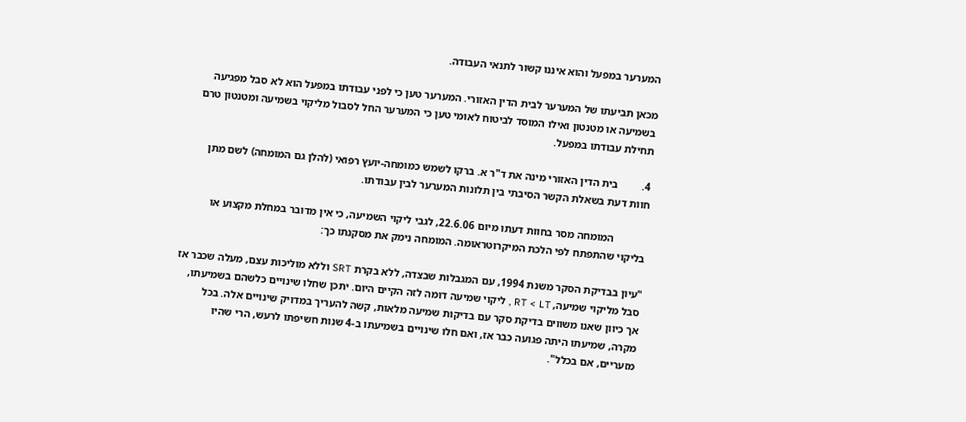המערער במפעל והוא איננו קשור לתנאי העבודה.

מכאן תביעתו של המערער לבית הדין האזורי. המערער טען כי לפני עבודתו במפעל הוא לא סבל מפגיעה בשמיעה או מטנטון ואילו המוסד לביטוח לאומי טען כי המערער החל לסבול מליקוי בשמיעה ומטנטון טרם תחילת עבודתו במפעל.

4.         בית הדין האזורי מינה את ד"ר א. ברקו לשמש כמומחה-יועץ רפואי (להלן גם המומחה) לשם מתן חוות דעת בשאלת הקשר הסיבתי בין תלונות המערער לבין עבודתו.

            המומחה מסר בחוות דעתו מיום 22.6.06, לגבי ליקוי השמיעה, כי אין מדובר במחלת מקצוע או בליקוי שהתפתח לפי הלכת המיקרוטראומה. המומחה נימק את מסקנתו כך:

"עיון בבדיקת הסקר משנת 1994, עם המגבלות שבצדה, ללא בקרת SRT וללא מוליכות עצם, מעלה שכבר אז סבל מליקוי שמיעה, RT < LT , ליקוי שמיעה דומה לזה הקיים היום. יתכן שחלו שינויים כלשהם בשמיעתו, אך כיוון שאנו משווים בדיקת סקר עם בדיקות שמיעה מלאות, קשה להעריך במדויק שינויים אלה. בכל מקרה, שמיעתו היתה פגועה כבר אז, ואם חלו שינויים בשמיעתו ב-4 שנות חשיפתו לרעש, הרי שהיו מזעריים, אם בכלל".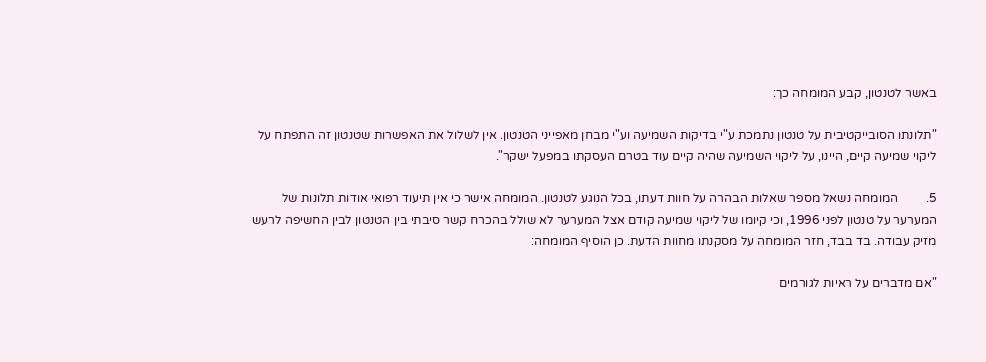באשר לטנטון, קבע המומחה כך:

"תלונתו הסובייקטיבית על טנטון נתמכת ע"י בדיקות השמיעה וע"י מבחן מאפייני הטנטון. אין לשלול את האפשרות שטנטון זה התפתח על ליקוי שמיעה קיים, היינו, על ליקוי השמיעה שהיה קיים עוד בטרם העסקתו במפעל ישקר".

5.         המומחה נשאל מספר שאלות הבהרה על חוות דעתו, בכל הנוגע לטנטון. המומחה אישר כי אין תיעוד רפואי אודות תלונות של המערער על טנטון לפני 1996, וכי קיומו של ליקוי שמיעה קודם אצל המערער לא שולל בהכרח קשר סיבתי בין הטנטון לבין החשיפה לרעש מזיק עבודה. בד בבד, חזר המומחה על מסקנתו מחוות הדעת. כן הוסיף המומחה:

"אם מדברים על ראיות לגורמים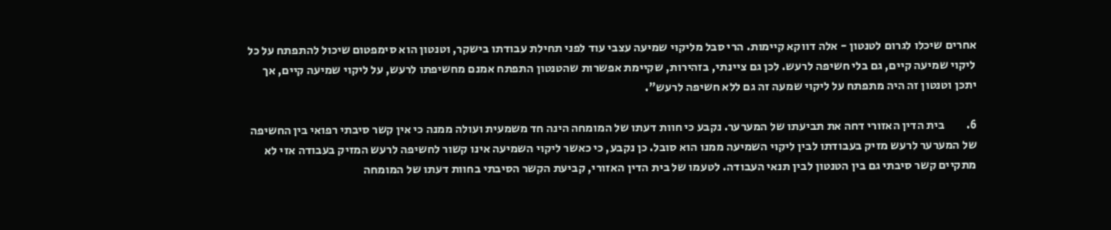אחרים שיכלו לגרום לטנטון - אלה דווקא קיימות. הרי סבל מליקוי שמיעה עצבי עוד לפני תחילת עבודתו בישקר, וטנטון הוא סימפטום שיכול להתפתח על כל ליקוי שמיעה קיים, גם בלי חשיפה לרעש. לכן גם ציינתי, בזהירות, שקיימת אפשרות שהטנטון התפתח אמנם מחשיפתו לרעש, על ליקוי שמיעה קיים, אך יתכן וטנטון זה היה מתפתח על ליקוי שמעה זה גם ללא חשיפה לרעש".

6.         בית הדין האזורי דחה את תביעתו של המערער. נקבע כי חוות דעתו של המומחה הינה חד משמעית ועולה ממנה כי אין קשר סיבתי רפואי בין החשיפה של המערער לרעש מזיק בעבודתו לבין ליקוי השמיעה ממנו הוא סובל. כן נקבע, כי כאשר ליקוי השמיעה אינו קשור לחשיפה לרעש המזיק בעבודה אזי לא מתקיים קשר סיבתי גם בין הטנטון לבין תנאי העבודה. לטעמו של בית הדין האזורי, קביעת הקשר הסיבתי בחוות דעתו של המומחה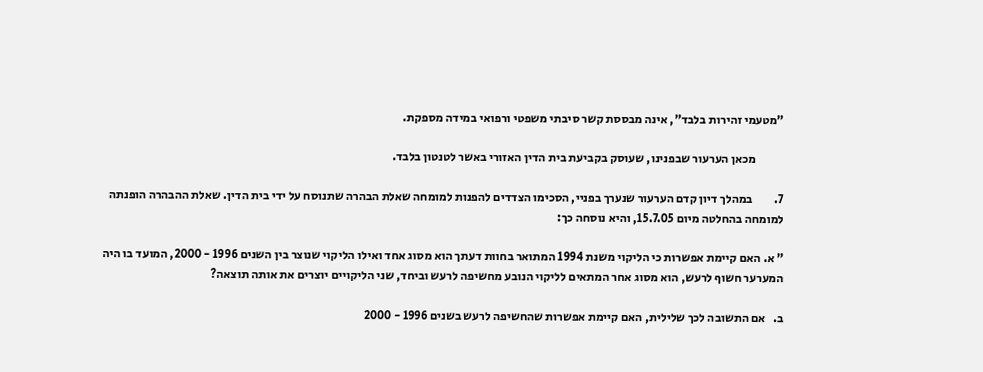"מטעמי זהירות בלבד", אינה מבססת קשר סיבתי משפטי ורפואי במידה מספקת.

            מכאן הערעור שבפנינו, שעוסק בקביעת בית הדין האזורי באשר לטנטון בלבד.

7.         במהלך דיון קדם הערעור שנערך בפניי, הסכימו הצדדים להפנות למומחה שאלת הבהרה שתנוסח על ידי בית הדין. שאלת ההבהרה הופנתה למומחה בהחלטה מיום 15.7.05, והיא נוסחה כך:

" א. האם קיימת אפשרות כי הליקוי משנת 1994 המתואר בחוות דעתך הוא מסוג אחד ואילו הליקוי שנוצר בין השנים 1996 - 2000, המועד בו היה המערער חשוף לרעש, הוא מסוג אחר המתאים לליקוי הנובע מחשיפה לרעש וביחד, שני הליקויים יוצרים את אותה תוצאה?

ב.   אם התשובה לכך שלילית, האם קיימת אפשרות שהחשיפה לרעש בשנים 1996 - 2000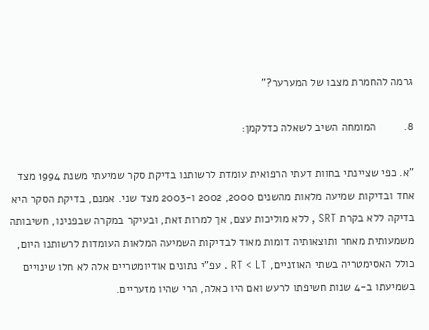גרמה להחמרת מצבו של המערער?"

8.         המומחה השיב לשאלה כדלקמן:

"א. כפי שציינתי בחוות דעתי הרפואית עומדת לרשותנו בדיקת סקר שמיעתי משנת 1994 מצד אחד ובדיקות שמיעה מלאות מהשנים 2000, 2002 ו-2003 מצד שני. אמנם, בדיקת הסקר היא בדיקה ללא בקרת SRT , ללא מוליכות עצם, אך למרות זאת, ובעיקר במקרה שבפנינו, חשיבותה משמעותית מאחר ותוצאותיה דומות מאוד לבדיקות השמיעה המלאות העומדות לרשותנו היום, כולל האסימטריה בשתי האוזניים, RT < LT . עפ"י נתונים אודיומטריים אלה לא חלו שינויים בשמיעתו ב-4 שנות חשיפתו לרעש ואם היו כאלה, הרי שהיו מזעריים.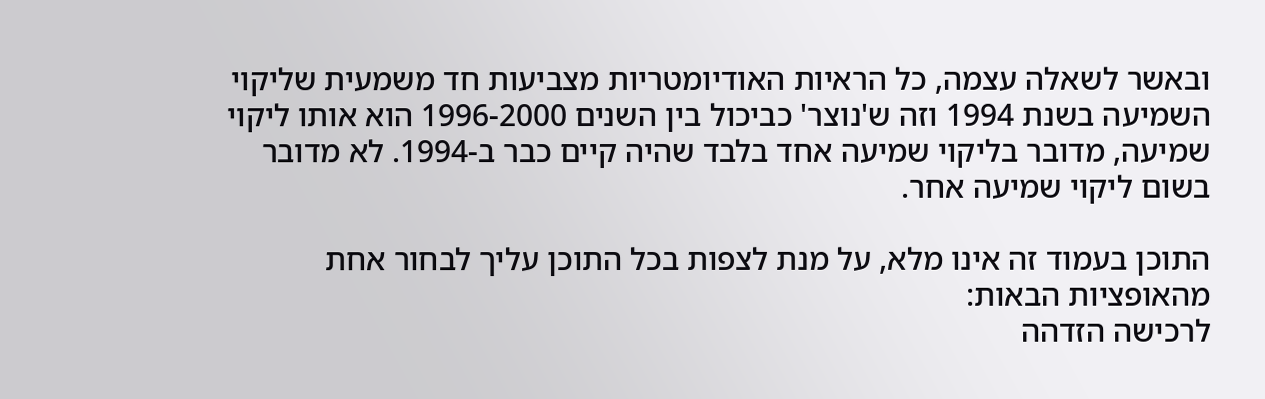ובאשר לשאלה עצמה, כל הראיות האודיומטריות מצביעות חד משמעית שליקוי השמיעה בשנת 1994 וזה ש'נוצר' כביכול בין השנים 1996-2000 הוא אותו ליקוי שמיעה, מדובר בליקוי שמיעה אחד בלבד שהיה קיים כבר ב-1994. לא מדובר בשום ליקוי שמיעה אחר.

התוכן בעמוד זה אינו מלא, על מנת לצפות בכל התוכן עליך לבחור אחת מהאופציות הבאות:
לרכישה הזדהה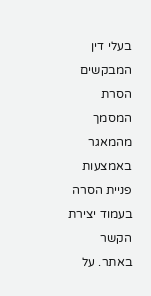בעלי דין המבקשים הסרת המסמך מהמאגר באמצעות פניית הסרה בעמוד יצירת הקשר באתר. על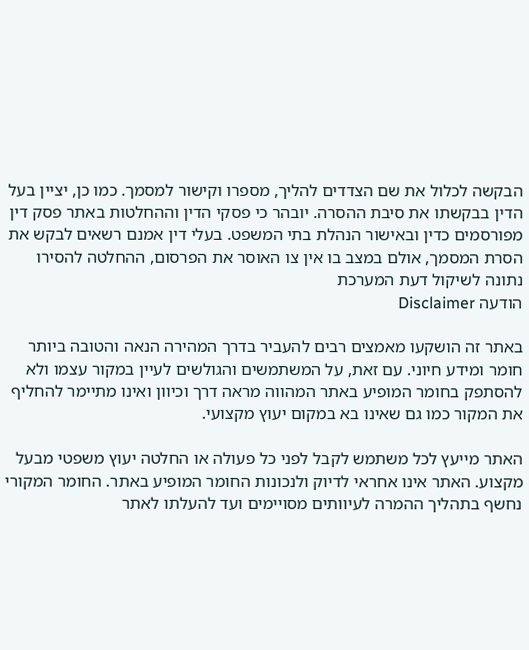הבקשה לכלול את שם הצדדים להליך, מספרו וקישור למסמך. כמו כן, יציין בעל הדין בבקשתו את סיבת ההסרה. יובהר כי פסקי הדין וההחלטות באתר פסק דין מפורסמים כדין ובאישור הנהלת בתי המשפט. בעלי דין אמנם רשאים לבקש את הסרת המסמך, אולם במצב בו אין צו האוסר את הפרסום, ההחלטה להסירו נתונה לשיקול דעת המערכת
הודעה Disclaimer

באתר זה הושקעו מאמצים רבים להעביר בדרך המהירה הנאה והטובה ביותר חומר ומידע חיוני. עם זאת, על המשתמשים והגולשים לעיין במקור עצמו ולא להסתפק בחומר המופיע באתר המהווה מראה דרך וכיוון ואינו מתיימר להחליף את המקור כמו גם שאינו בא במקום יעוץ מקצועי.

האתר מייעץ לכל משתמש לקבל לפני כל פעולה או החלטה יעוץ משפטי מבעל מקצוע. האתר אינו אחראי לדיוק ולנכונות החומר המופיע באתר. החומר המקורי נחשף בתהליך ההמרה לעיוותים מסויימים ועד להעלתו לאתר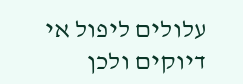עלולים ליפול אי דיוקים ולכן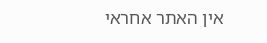אין האתר אחראי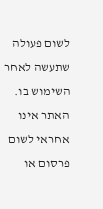לשום פעולה שתעשה לאחר השימוש בו. האתר אינו אחראי לשום פרסום או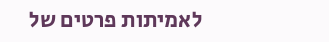לאמיתות פרטים של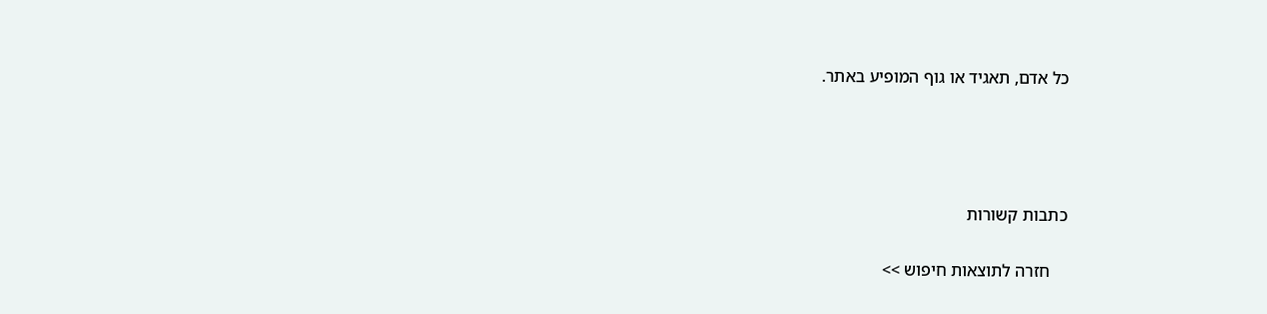כל אדם, תאגיד או גוף המופיע באתר.




כתבות קשורות

    חזרה לתוצאות חיפוש >>